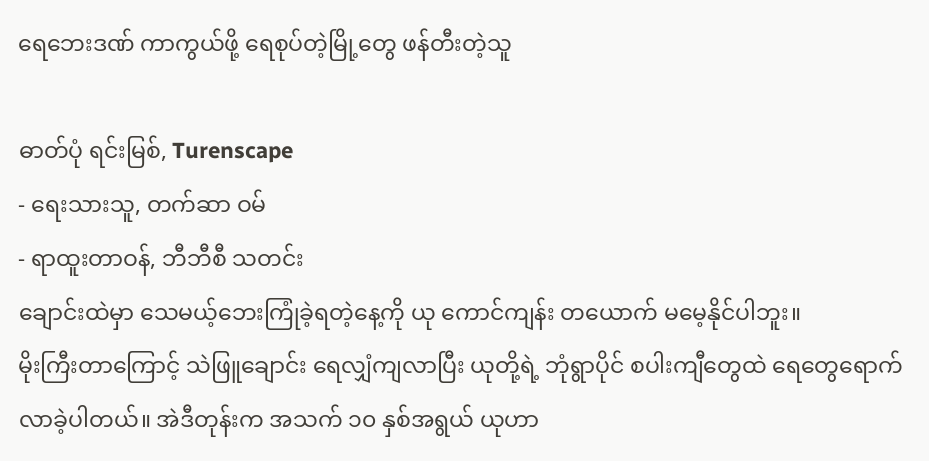ရေဘေးဒဏ် ကာကွယ်ဖို့ ရေစုပ်တဲ့မြို့တွေ ဖန်တီးတဲ့သူ

ဓာတ်ပုံ ရင်းမြစ်, Turenscape
- ရေးသားသူ, တက်ဆာ ဝမ်
- ရာထူးတာဝန်, ဘီဘီစီ သတင်း
ချောင်းထဲမှာ သေမယ့်ဘေးကြုံခဲ့ရတဲ့နေ့ကို ယု ကောင်ကျန်း တယောက် မမေ့နိုင်ပါဘူး။
မိုးကြီးတာကြောင့် သဲဖြူချောင်း ရေလျှံကျလာပြီး ယုတို့ရဲ့ ဘုံရွာပိုင် စပါးကျီတွေထဲ ရေတွေရောက်လာခဲ့ပါတယ်။ အဲဒီတုန်းက အသက် ၁၀ နှစ်အရွယ် ယုဟာ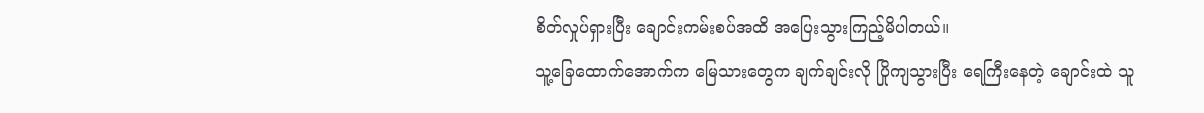စိတ်လှုပ်ရှားပြီး ချောင်းကမ်းစပ်အထိ အပြေးသွားကြည့်မိပါတယ်။
သူ့ခြေထောက်အောက်က မြေသားတွေက ချက်ချင်းလို ပြိုကျသွားပြီး ရေကြီးနေတဲ့ ချောင်းထဲ သူ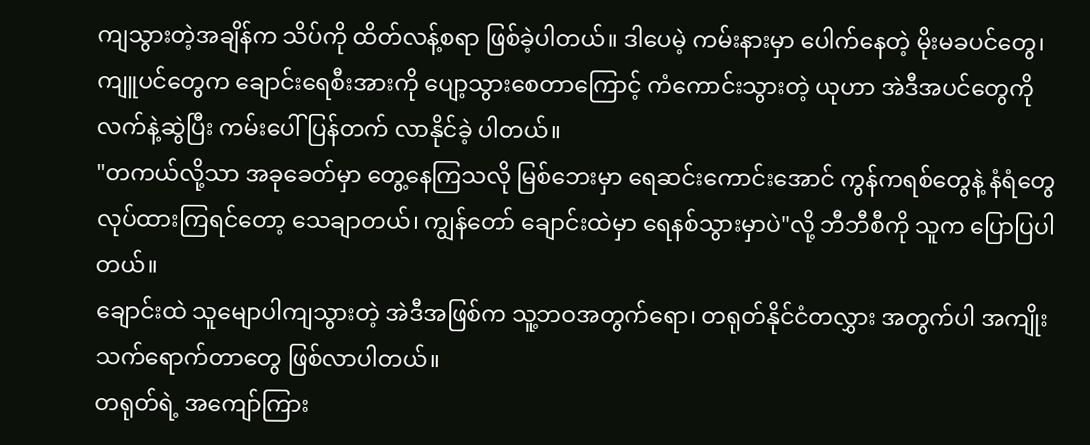ကျသွားတဲ့အချိန်က သိပ်ကို ထိတ်လန့်စရာ ဖြစ်ခဲ့ပါတယ်။ ဒါပေမဲ့ ကမ်းနားမှာ ပေါက်နေတဲ့ မိုးမခပင်တွေ၊ ကျူပင်တွေက ချောင်းရေစီးအားကို ပျော့သွားစေတာကြောင့် ကံကောင်းသွားတဲ့ ယုဟာ အဲဒီအပင်တွေကို လက်နဲ့ဆွဲပြီး ကမ်းပေါ်ပြန်တက် လာနိုင်ခဲ့ ပါတယ်။
"တကယ်လို့သာ အခုခေတ်မှာ တွေ့နေကြသလို မြစ်ဘေးမှာ ရေဆင်းကောင်းအောင် ကွန်ကရစ်တွေနဲ့ နံရံတွေ လုပ်ထားကြရင်တော့ သေချာတယ်၊ ကျွန်တော် ချောင်းထဲမှာ ရေနစ်သွားမှာပဲ"လို့ ဘီဘီစီကို သူက ပြောပြပါတယ်။
ချောင်းထဲ သူမျောပါကျသွားတဲ့ အဲဒီအဖြစ်က သူ့ဘဝအတွက်ရော၊ တရုတ်နိုင်ငံတလွှား အတွက်ပါ အကျိုးသက်ရောက်တာတွေ ဖြစ်လာပါတယ်။
တရုတ်ရဲ့ အကျော်ကြား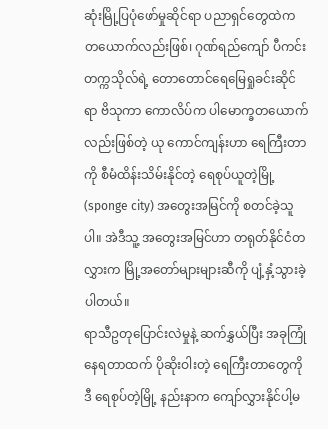ဆုံးမြို့ပြပုံဖော်မှုဆိုင်ရာ ပညာရှင်တွေထဲက တယောက်လည်းဖြစ်၊ ဂုဏ်ရည်ကျော် ပီကင်း တက္ကသိုလ်ရဲ့ တောတောင်ရေမြေရှုခင်းဆိုင်ရာ ဗိသုကာ ကောလိပ်က ပါမောက္ခတယောက်လည်းဖြစ်တဲ့ ယု ကောင်ကျန်းဟာ ရေကြီးတာကို စီမံထိန်းသိမ်းနိုင်တဲ့ ရေစုပ်ယူတဲ့မြို့ (sponge city) အတွေးအမြင်ကို စတင်ခဲ့သူပါ။ အဲဒီသူ့ အတွေးအမြင်ဟာ တရုတ်နိုင်ငံတလွှားက မြို့အတော်များများဆီကို ပျံ့နှံ့သွားခဲ့ပါတယ်။
ရာသီဥတုပြောင်းလဲမှုနဲ့ ဆက်နွှယ်ပြီး အခုကြုံနေရတာထက် ပိုဆိုးဝါးတဲ့ ရေကြီးတာတွေကို ဒီ ရေစုပ်တဲ့မြို့ နည်းနာက ကျော်လွှားနိုင်ပါ့မ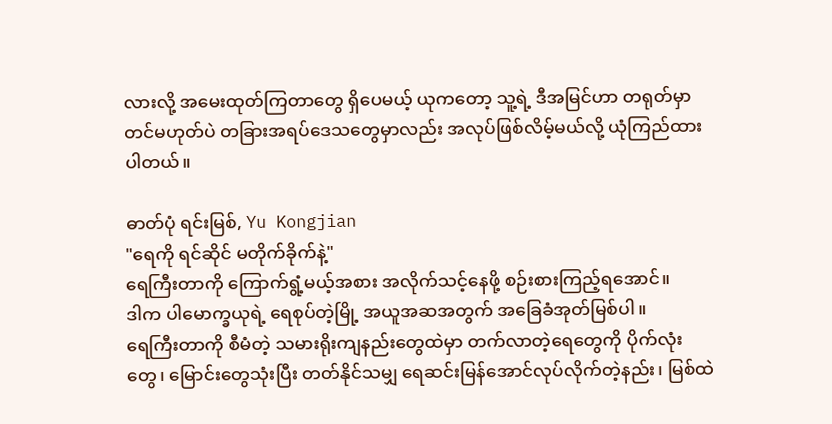လားလို့ အမေးထုတ်ကြတာတွေ ရှိပေမယ့် ယုကတော့ သူ့ရဲ့ ဒီအမြင်ဟာ တရုတ်မှာတင်မဟုတ်ပဲ တခြားအရပ်ဒေသတွေမှာလည်း အလုပ်ဖြစ်လိမ့်မယ်လို့ ယုံကြည်ထားပါတယ်။

ဓာတ်ပုံ ရင်းမြစ်, Yu Kongjian
"ရေကို ရင်ဆိုင် မတိုက်ခိုက်နဲ့"
ရေကြီးတာကို ကြောက်ရွံ့မယ့်အစား အလိုက်သင့်နေဖို့ စဉ်းစားကြည့်ရအောင်။
ဒါက ပါမောက္ခယုရဲ့ ရေစုပ်တဲ့မြို့ အယူအဆအတွက် အခြေခံအုတ်မြစ်ပါ။
ရေကြီးတာကို စီမံတဲ့ သမားရိုးကျနည်းတွေထဲမှာ တက်လာတဲ့ရေတွေကို ပိုက်လုံးတွေ၊ မြောင်းတွေသုံးပြီး တတ်နိုင်သမျှ ရေဆင်းမြန်အောင်လုပ်လိုက်တဲ့နည်း၊ မြစ်ထဲ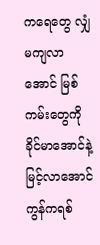ကရေတွေ လျှံမကျလာအောင် မြစ်ကမ်းတွေကို ခိုင်မာအောင်နဲ့ မြင့်လာအောင် ကွန်ကရစ်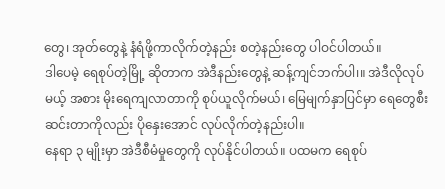တွေ၊ အုတ်တွေနဲ့ နံရံဖို့ကာလိုက်တဲ့နည်း စတဲ့နည်းတွေ ပါဝင်ပါတယ်။
ဒါပေမဲ့ ရေစုပ်တဲ့မြို့ ဆိုတာက အဲဒီနည်းတွေနဲ့ ဆန့်ကျင်ဘက်ပါ၊။ အဲဒီလိုလုပ်မယ့် အစား မိုးရေကျလာတာကို စုပ်ယူလိုက်မယ်၊ မြေမျက်နှာပြင်မှာ ရေတွေစီးဆင်းတာကိုလည်း ပိုနှေးအောင် လုပ်လိုက်တဲ့နည်းပါ။
နေရာ ၃ မျိုးမှာ အဲဒီစီမံမှုတွေကို လုပ်နိုင်ပါတယ်။ ပထမက ရေစုပ်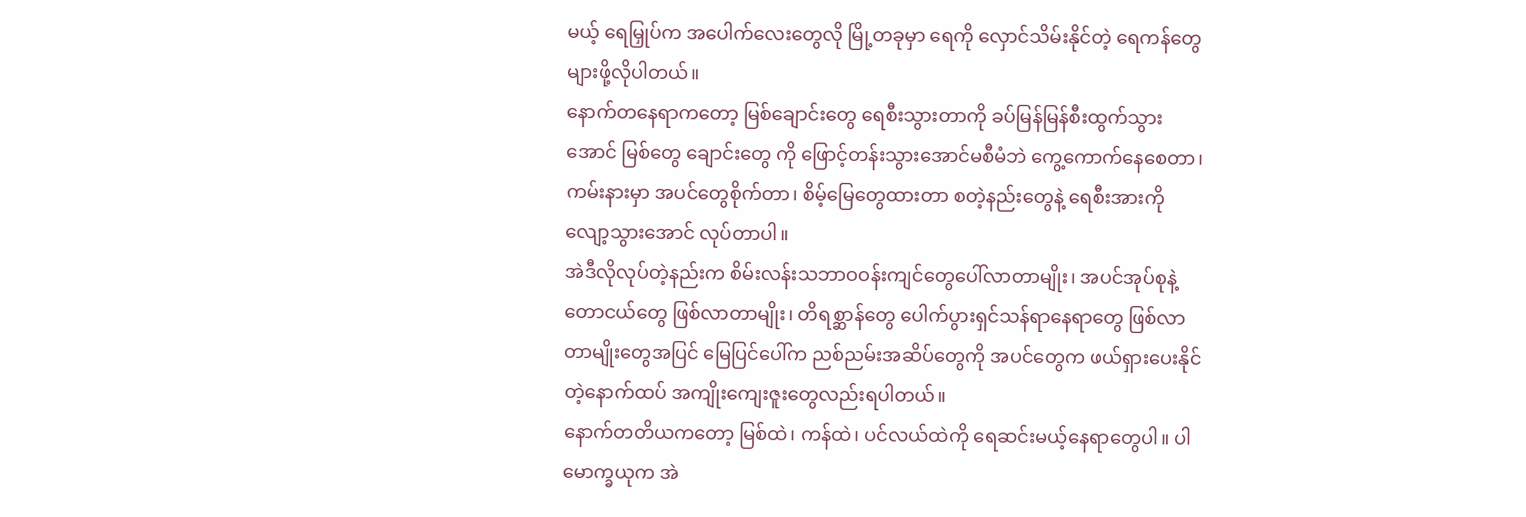မယ့် ရေမြှုပ်က အပေါက်လေးတွေလို မြို့တခုမှာ ရေကို လှောင်သိမ်းနိုင်တဲ့ ရေကန်တွေ များဖို့လိုပါတယ်။
နောက်တနေရာကတော့ မြစ်ချောင်းတွေ ရေစီးသွားတာကို ခပ်မြန်မြန်စီးထွက်သွားအောင် မြစ်တွေ ချောင်းတွေ ကို ဖြောင့်တန်းသွားအောင်မစီမံဘဲ ကွေ့ကောက်နေစေတာ၊ ကမ်းနားမှာ အပင်တွေစိုက်တာ၊ စိမ့်မြေတွေထားတာ စတဲ့နည်းတွေနဲ့ ရေစီးအားကို လျော့သွားအောင် လုပ်တာပါ။
အဲဒီလိုလုပ်တဲ့နည်းက စိမ်းလန်းသဘာဝဝန်းကျင်တွေပေါ်လာတာမျိုး၊ အပင်အုပ်စုနဲ့ တောငယ်တွေ ဖြစ်လာတာမျိုး၊ တိရစ္ဆာန်တွေ ပေါက်ပွားရှင်သန်ရာနေရာတွေ ဖြစ်လာတာမျိုးတွေအပြင် မြေပြင်ပေါ်က ညစ်ညမ်းအဆိပ်တွေကို အပင်တွေက ဖယ်ရှားပေးနိုင်တဲ့နောက်ထပ် အကျိုးကျေးဇူးတွေလည်းရပါတယ်။
နောက်တတိယကတော့ မြစ်ထဲ၊ ကန်ထဲ၊ ပင်လယ်ထဲကို ရေဆင်းမယ့်နေရာတွေပါ။ ပါမောက္ခယုက အဲ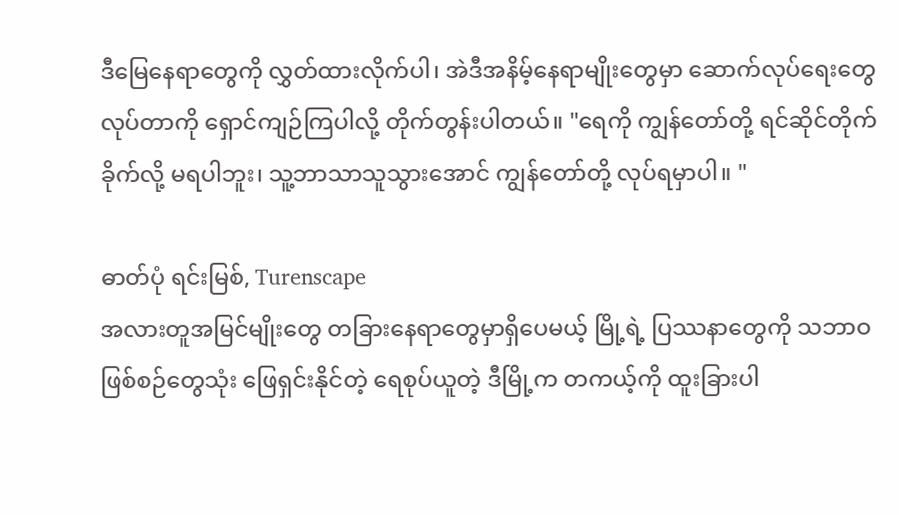ဒီမြေနေရာတွေကို လွှတ်ထားလိုက်ပါ၊ အဲဒီအနိမ့်နေရာမျိုးတွေမှာ ဆောက်လုပ်ရေးတွေလုပ်တာကို ရှောင်ကျဉ်ကြပါလို့ တိုက်တွန်းပါတယ်။ "ရေကို ကျွန်တော်တို့ ရင်ဆိုင်တိုက်ခိုက်လို့ မရပါဘူး၊ သူ့ဘာသာသူသွားအောင် ကျွန်တော်တို့ လုပ်ရမှာပါ။ "

ဓာတ်ပုံ ရင်းမြစ်, Turenscape
အလားတူအမြင်မျိုးတွေ တခြားနေရာတွေမှာရှိပေမယ့် မြို့ရဲ့ ပြဿနာတွေကို သဘာဝဖြစ်စဉ်တွေသုံး ဖြေရှင်းနိုင်တဲ့ ရေစုပ်ယူတဲ့ ဒီမြို့က တကယ့်ကို ထူးခြားပါ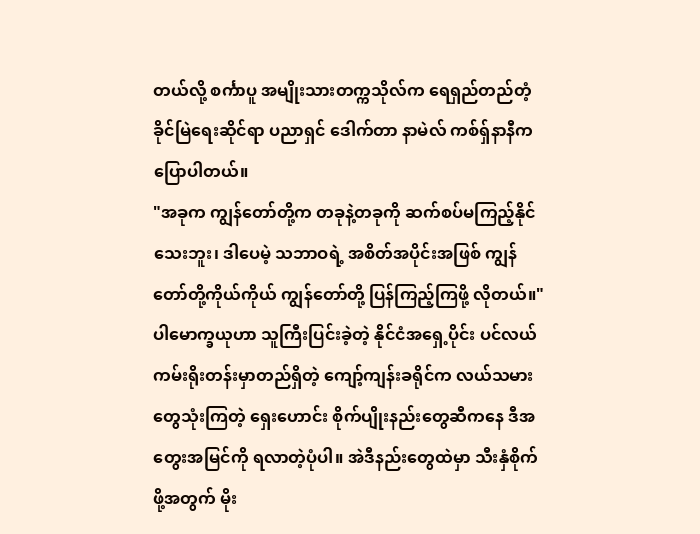တယ်လို့ စင်္ကာပူ အမျိုးသားတက္ကသိုလ်က ရေရှည်တည်တံ့ခိုင်မြဲရေးဆိုင်ရာ ပညာရှင် ဒေါက်တာ နာမဲလ် ကစ်ရှ်နာနီက ပြောပါတယ်။
"အခုက ကျွန်တော်တို့က တခုနဲ့တခုကို ဆက်စပ်မကြည့်နိုင်သေးဘူး၊ ဒါပေမဲ့ သဘာဝရဲ့ အစိတ်အပိုင်းအဖြစ် ကျွန်တော်တို့ကိုယ်ကိုယ် ကျွန်တော်တို့ ပြန်ကြည့်ကြဖို့ လိုတယ်။"
ပါမောက္ခယုဟာ သူကြီးပြင်းခဲ့တဲ့ နိုင်ငံအရှေ့ပိုင်း ပင်လယ်ကမ်းရိုးတန်းမှာတည်ရှိတဲ့ ကျော့်ကျန်းခရိုင်က လယ်သမားတွေသုံးကြတဲ့ ရှေးဟောင်း စိုက်ပျိုးနည်းတွေဆီကနေ ဒီအတွေးအမြင်ကို ရလာတဲ့ပုံပါ။ အဲဒီနည်းတွေထဲမှာ သီးနှံစိုက်ဖို့အတွက် မိုး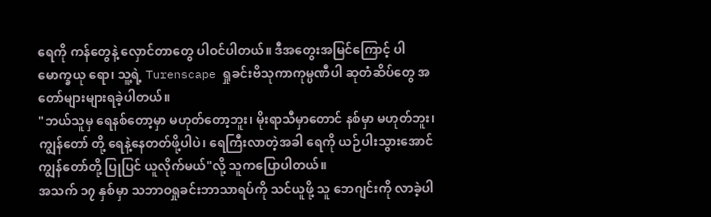ရေကို ကန်တွေနဲ့ လှောင်တာတွေ ပါဝင်ပါတယ်။ ဒီအတွေးအမြင်ကြောင့် ပါမောက္ခယု ရော၊ သူ့ရဲ့ Turenscape ရှုခင်းဗိသုကာကုမ္ပဏီပါ ဆုတံဆိပ်တွေ အတော်များများရခဲ့ပါတယ်။
"ဘယ်သူမှ ရေနစ်တော့မှာ မဟုတ်တော့ဘူး၊ မိုးရာသီမှာတောင် နစ်မှာ မဟုတ်ဘူး၊ ကျွန်တော် တို့ ရေနဲ့နေတတ်ဖို့ပါပဲ၊ ရေကြီးလာတဲ့အခါ ရေကို ယဉ်ပါးသွားအောင် ကျွန်တော်တို့ ပြုပြင် ယူလိုက်မယ်"လို့ သူကပြောပါတယ်။
အသက် ၁၇ နှစ်မှာ သဘာဝရှုခင်းဘာသာရပ်ကို သင်ယူဖို့ သူ ဘေဂျင်းကို လာခဲ့ပါ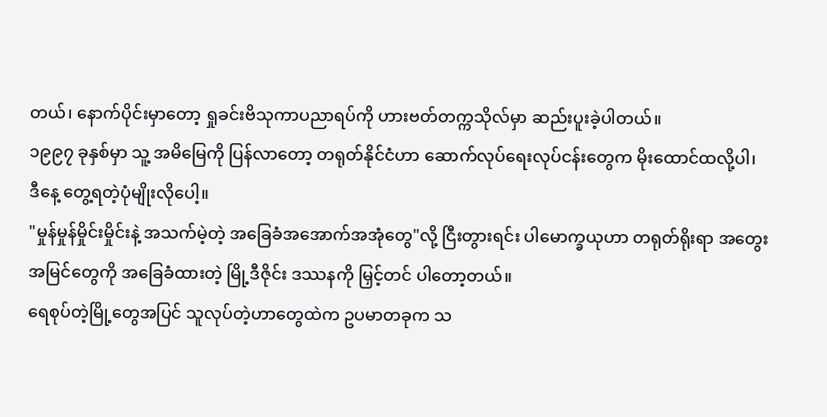တယ်၊ နောက်ပိုင်းမှာတော့ ရှုခင်းဗိသုကာပညာရပ်ကို ဟားဗတ်တက္ကသိုလ်မှာ ဆည်းပူးခဲ့ပါတယ်။
၁၉၉၇ ခုနှစ်မှာ သူ့ အမိမြေကို ပြန်လာတော့ တရုတ်နိုင်ငံဟာ ဆောက်လုပ်ရေးလုပ်ငန်းတွေက မိုးထောင်ထလို့ပါ၊ ဒီနေ့ တွေ့ရတဲ့ပုံမျိုးလိုပေါ့။
"မှုန်မှုန်မှိုင်းမှိုင်းနဲ့ အသက်မဲ့တဲ့ အခြေခံအအောက်အအုံတွေ"လို့ ငြီးတွားရင်း ပါမောက္ခယုဟာ တရုတ်ရိုးရာ အတွေးအမြင်တွေကို အခြေခံထားတဲ့ မြို့ဒီဇိုင်း ဒဿနကို မြှင့်တင် ပါတော့တယ်။
ရေစုပ်တဲ့မြို့တွေအပြင် သူလုပ်တဲ့ဟာတွေထဲက ဥပမာတခုက သ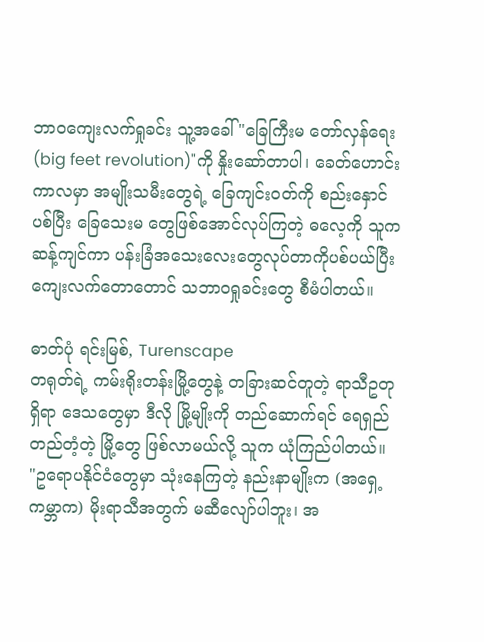ဘာဝကျေးလက်ရှုခင်း သူ့အခေါ် "ခြေကြီးမ တော်လှန်ရေး (big feet revolution)"ကို နှိုးဆော်တာပါ၊ ခေတ်ဟောင်းကာလမှာ အမျိုးသမီးတွေရဲ့ ခြေကျင်းဝတ်ကို စည်းနှောင်ပစ်ပြီး ခြေသေးမ တွေဖြစ်အောင်လုပ်ကြတဲ့ ဓလေ့ကို သူက ဆန့်ကျင်ကာ ပန်းခြံအသေးလေးတွေလုပ်တာကိုပစ်ပယ်ပြီး ကျေးလက်တောတောင် သဘာဝရှုခင်းတွေ စီမံပါတယ်။

ဓာတ်ပုံ ရင်းမြစ်, Turenscape
တရုတ်ရဲ့ ကမ်းရိုးတန်းမြို့တွေနဲ့ တခြားဆင်တူတဲ့ ရာသီဥတုရှိရာ ဒေသတွေမှာ ဒီလို မြို့မျိုးကို တည်ဆောက်ရင် ရေရှည်တည်တံ့တဲ့ မြို့တွေ ဖြစ်လာမယ်လို့ သူက ယုံကြည်ပါတယ်။
"ဥရောပနိုင်ငံတွေမှာ သုံးနေကြတဲ့ နည်းနာမျိုးက (အရှေ့ကမ္ဘာက) မိုးရာသီအတွက် မဆီလျော်ပါဘူး၊ အ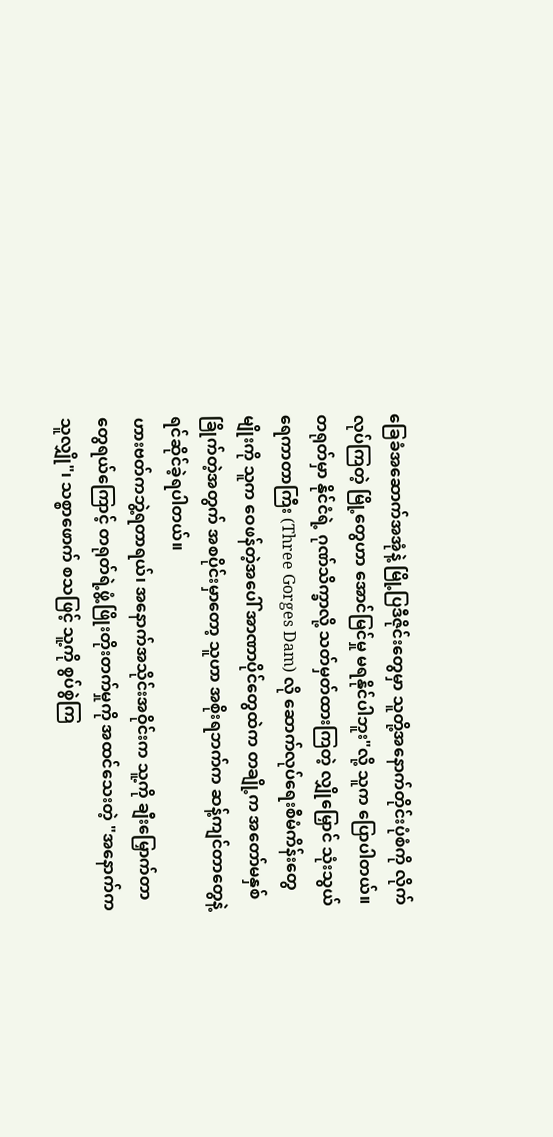ခြေခံအဆောက်အအုံနဲ့ မြို့ပြဒီဇိုင်းတွေမှာ သူတို့အနောက်တိုင်းပုံစံကို လိုက်လုပ်ကြတဲ့ မြို့တွေဟာ အောင်မြင်မှု မရနိုင်ပါဘူး"လို့ သူက ပြောပါတယ်။
တရုတ်မှာ နိုင်ငံရဲ့ ဂုဏ်သိက္ခာလို့ သတ်မှတ်ထားကြတဲ့ လျှိုမြှောင် သုံးသွယ် ရေကာတာကြီး (Three Gorges Dam) လို ဆောက်လုပ်ရေးစီမံကိန်းတွေမျိုးကို သူက ဝေဖန်တဲ့အပေါ် အာဏာပိုင်တွေထဲက တချို့က အတော်မနှစ်ခြိုက်တဲ့အတွက် အစပိုင်းမှာတော့ သူဟာ အစိုးရဘက်က ဆန့်ကျင်တာတွေနဲ့ ရင်ဆိုင်ခဲ့ရပါတယ်။
ဟားဗတ်ကဘွဲ့ရတာရယ်၊ အနောက်အသိုင်းအဝိုင်းက သူ့ကို ချီးမြှောက်တာတွေရယ်ကြောင့် တရုတ်ရဲ့ဖွံ့ဖြိုးတိုးတက်မှုကို အထင်သေးတဲ့ "အနောက်က သူလျှို"၊ သစ္စာဖောက် စသဖြင့် သူ့ကို စွပ်စွဲကြ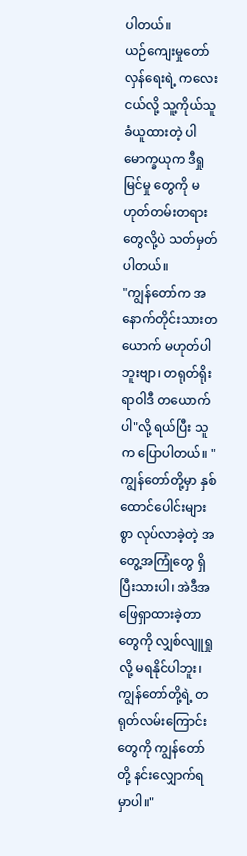ပါတယ်။
ယဉ်ကျေးမှုတော်လှန်ရေးရဲ့ ကလေးငယ်လို့ သူ့ကိုယ်သူခံယူထားတဲ့ ပါမောက္ခယုက ဒီရှုမြင်မှု တွေကို မဟုတ်တမ်းတရားတွေလို့ပဲ သတ်မှတ်ပါတယ်။
"ကျွန်တော်က အနောက်တိုင်းသားတယောက် မဟုတ်ပါဘူးဗျာ၊ တရုတ်ရိုးရာဝါဒီ တယောက်ပါ"လို့ ရယ်ပြီး သူက ပြောပါတယ်။ "ကျွန်တော်တို့မှာ နှစ်ထောင်ပေါင်းများစွာ လုပ်လာခဲ့တဲ့ အတွေ့အကြုံတွေ ရှိပြီးသားပါ၊ အဲဒီအဖြေရှာထားခဲ့တာတွေကို လျှစ်လျူရှုလို့ မရနိုင်ပါဘူး၊ ကျွန်တော်တို့ရဲ့ တရုတ်လမ်းကြောင်းတွေကို ကျွန်တော်တို့ နင်းလျှောက်ရမှာပါ။"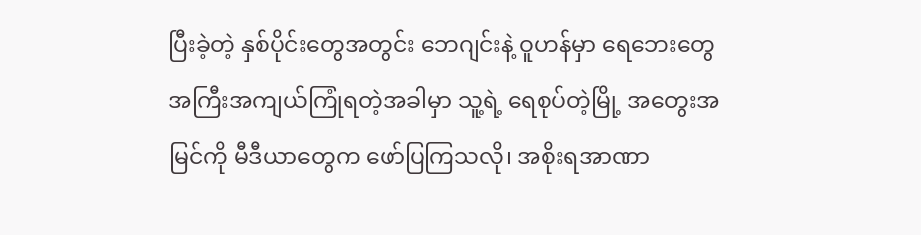ပြီးခဲ့တဲ့ နှစ်ပိုင်းတွေအတွင်း ဘေဂျင်းနဲ့ ဝူဟန်မှာ ရေဘေးတွေ အကြီးအကျယ်ကြုံရတဲ့အခါမှာ သူ့ရဲ့ ရေစုပ်တဲ့မြို့ အတွေးအမြင်ကို မီဒီယာတွေက ဖော်ပြကြသလို၊ အစိုးရအာဏာ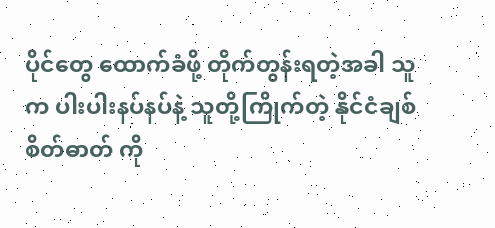ပိုင်တွေ ထောက်ခံဖို့ တိုက်တွန်းရတဲ့အခါ သူက ပါးပါးနပ်နပ်နဲ့ သူတို့ကြိုက်တဲ့ နိုင်ငံချစ်စိတ်ဓာတ် ကို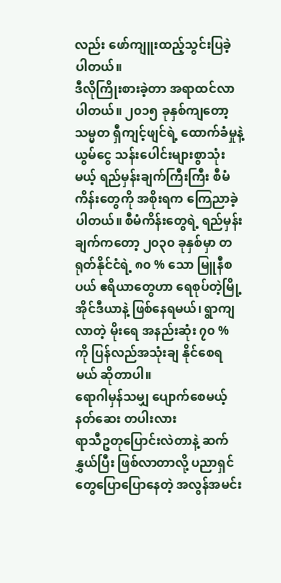လည်း ဖော်ကျူးထည့်သွင်းပြခဲ့ပါတယ်။
ဒီလိုကြိုးစားခဲ့တာ အရာထင်လာပါတယ်။ ၂၀၁၅ ခုနှစ်ကျတော့ သမ္မတ ရှီကျင့်ဖျင်ရဲ့ ထောက်ခံမှုနဲ့ ယွမ်ငွေ သန်းပေါင်းများစွာသုံးမယ့် ရည်မှန်းချက်ကြီးကြီး စီမံကိန်းတွေကို အစိုးရက ကြေညာခဲ့ ပါတယ်။ စီမံကိန်းတွေရဲ့ ရည်မှန်းချက်ကတော့ ၂၀၃၀ ခုနှစ်မှာ တရုတ်နိုင်ငံရဲ့ ၈၀ % သော မြူနီစပယ် ဧရိယာတွေဟာ ရေစုပ်တဲ့မြို့ အိုင်ဒီယာနဲ့ ဖြစ်နေရမယ်၊ ရွာကျလာတဲ့ မိုးရေ အနည်းဆုံး ၇၀ % ကို ပြန်လည်အသုံးချ နိုင်စေရမယ် ဆိုတာပါ။
ရောဂါမှန်သမျှ ပျောက်စေမယ့် နတ်ဆေး တပါးလား
ရာသီဥတုပြောင်းလဲတာနဲ့ ဆက်နွှယ်ပြီး ဖြစ်လာတာလို့ ပညာရှင်တွေပြောပြောနေတဲ့ အလွန်အမင်း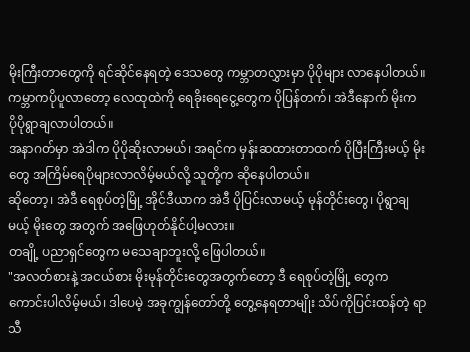မိုးကြီးတာတွေကို ရင်ဆိုင်နေရတဲ့ ဒေသတွေ ကမ္ဘာတလွှားမှာ ပိုပိုများ လာနေပါတယ်။ ကမ္ဘာကပိုပူလာတော့ လေထုထဲကို ရေခိုးရေငွေ့တွေက ပိုပြန်တက်၊ အဲဒီနောက် မိုးက ပိုပိုရွာချလာပါတယ်။
အနာဂတ်မှာ အဲဒါက ပိုပိုဆိုးလာမယ်၊ အရင်က မှန်းဆထားတာထက် ပိုပြီးကြီးမယ့် မိုးတွေ အကြိမ်ရေပိုများလာလိမ့်မယ်လို့ သူတို့က ဆိုနေပါတယ်။
ဆိုတော့၊ အဲဒီ ရေစုပ်တဲ့မြို့ အိုင်ဒီယာက အဲဒီ ပိုပြင်းလာမယ့် မုန်တိုင်းတွေ၊ ပိုရွာချမယ့် မိုးတွေ အတွက် အဖြေဟုတ်နိုင်ပါ့မလား။
တချို့ ပညာရှင်တွေက မသေချာဘူးလို့ ဖြေပါတယ်။
"အလတ်စားနဲ့ အငယ်စား မိုးမုန်တိုင်းတွေအတွက်တော့ ဒီ ရေစုပ်တဲ့မြို့ တွေက ကောင်းပါလိမ့်မယ်၊ ဒါပေမဲ့ အခုကျွန်တော်တို့ တွေ့နေရတာမျိုး သိပ်ကိုပြင်းထန်တဲ့ ရာသီ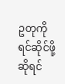ဥတုကို ရင်ဆိုင်ဖို့ဆိုရင်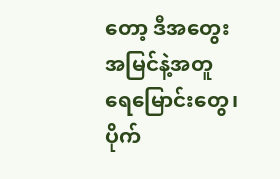တော့ ဒီအတွေးအမြင်နဲ့အတူ ရေမြောင်းတွေ၊ ပိုက်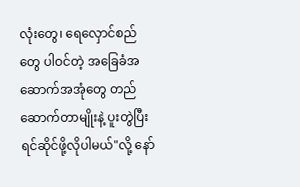လုံးတွေ၊ ရေလှောင်စည်တွေ ပါဝင်တဲ့ အခြေခံအဆောက်အအုံတွေ တည်ဆောက်တာမျိုးနဲ့ ပူးတွဲပြီး ရင်ဆိုင်ဖို့လိုပါမယ်"လို့ နော်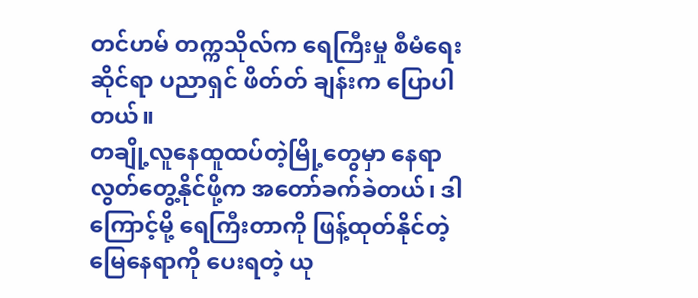တင်ဟမ် တက္ကသိုလ်က ရေကြီးမှု စီမံရေးဆိုင်ရာ ပညာရှင် ဖိတ်တ် ချန်းက ပြောပါတယ်။
တချို့လူနေထူထပ်တဲ့မြို့တွေမှာ နေရာလွတ်တွေ့နိုင်ဖို့က အတော်ခက်ခဲတယ်၊ ဒါကြောင့်မို့ ရေကြီးတာကို ဖြန့်ထုတ်နိုင်တဲ့ မြေနေရာကို ပေးရတဲ့ ယု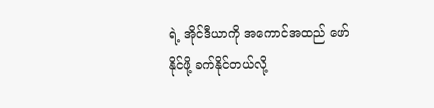ရဲ့ အိုင်ဒီယာကို အကောင်အထည် ဖော်နိုင်ဖို့ ခက်နိုင်တယ်လို့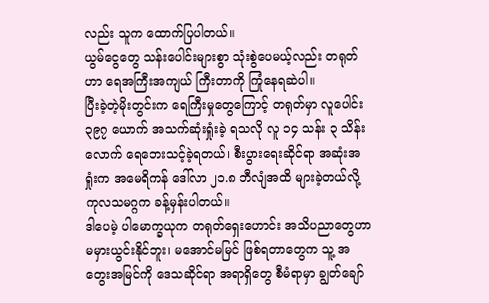လည်း သူက ထောက်ပြပါတယ်။
ယွမ်ငွေတွေ သန်းပေါင်းများစွာ သုံးစွဲပေမယ့်လည်း တရုတ်ဟာ ရေအကြီးအကျယ် ကြီးတာကို ကြုံနေရဆဲပါ။
ပြီးခဲ့တဲ့မိုးတွင်းက ရေကြီးမှုတွေကြောင့် တရုတ်မှာ လူပေါင်း ၃၉၇ ယောက် အသက်ဆုံးရှုံးခဲ့ ရသလို လူ ၁၄ သန်း ၃ သိန်းလောက် ရေဘေးသင့်ခဲ့ရတယ်၊ စီးပွားရေးဆိုင်ရာ အဆုံးအရှုံးက အမေရိကန် ဒေါ်လာ ၂၁.၈ ဘီလျံအထိ များခဲ့တယ်လို့ ကုလသမဂ္ဂက ခန့်မှန်းပါတယ်။
ဒါပေမဲ့ ပါမောက္ခယုက တရုတ်ရှေးဟောင်း အသိပညာတွေဟာ မမှားယွင်းနိုင်ဘူး၊ မအောင်မမြင် ဖြစ်ရတာတွေက သူ့ အတွေးအမြင်ကို ဒေသဆိုင်ရာ အရာရှိတွေ စီမံရာမှာ ချွတ်ချော်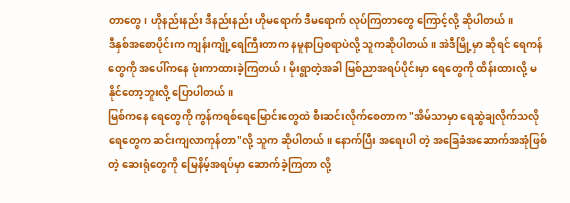တာတွေ၊ ဟိုနည်းနည်း ဒီနည်းနည်း ဟိုမရောက် ဒီမရောက် လုပ်ကြတာတွေ ကြောင့်လို့ ဆိုပါတယ်။
ဒီနှစ်အစောပိုင်းက ကျန်းကျို့ရေကြီးတာက နမူနာပြစရာပဲလို့ သူကဆိုပါတယ်။ အဲဒီမြို့မှာ ဆိုရင် ရေကန်တွေကို အပေါ်ကနေ ဖုံးကာထားခဲ့ကြတယ်၊ မိုးရွာတဲ့အခါ မြစ်ညာအရပ်ပိုင်းမှာ ရေတွေကို ထိန်းထားလို့ မနိုင်တော့ဘူးလို့ ပြောပါတယ်။
မြစ်ကနေ ရေတွေကို ကွန်ကရစ်ရေမြောင်းတွေထဲ စီးဆင်းလိုက်စေတာက "အိမ်သာမှာ ရေဆွဲချလိုက်သလို ရေတွေက ဆင်းကျလာကုန်တာ"လို့ သူက ဆိုပါတယ်။ နောက်ပြီး အရေးပါ တဲ့ အခြေခံအဆောက်အအုံဖြစ်တဲ့ ဆေးရုံတွေကို မြေနိမ့်အရပ်မှာ ဆောက်ခဲ့ကြတာ လို့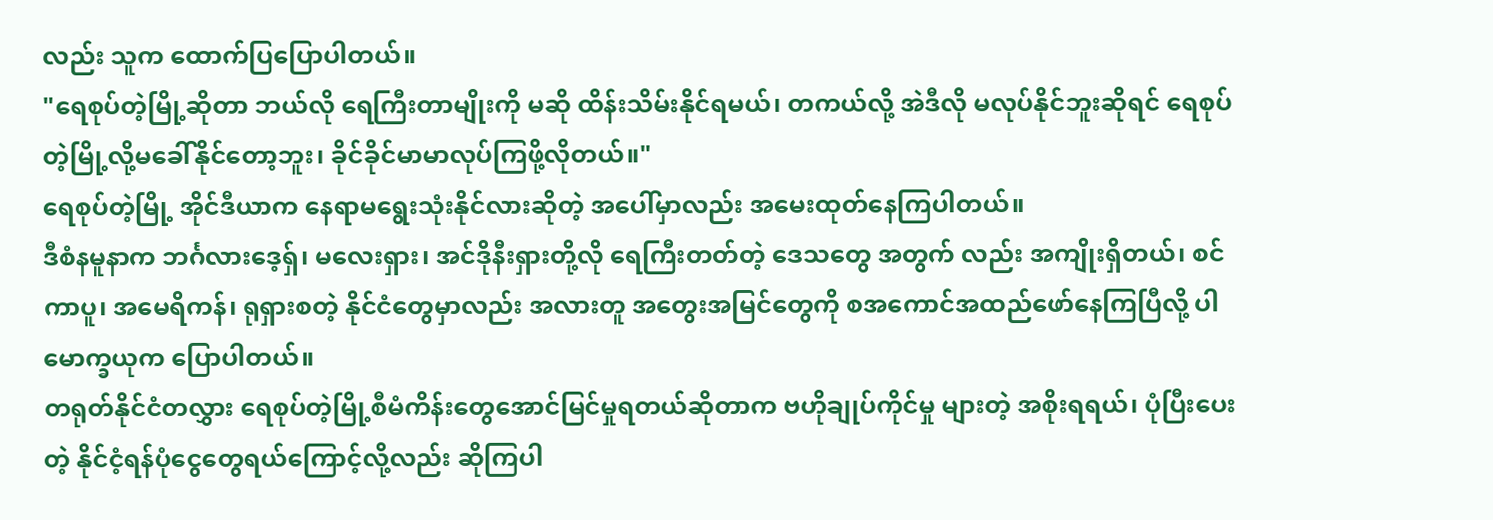လည်း သူက ထောက်ပြပြောပါတယ်။
"ရေစုပ်တဲ့မြို့ဆိုတာ ဘယ်လို ရေကြီးတာမျိုးကို မဆို ထိန်းသိမ်းနိုင်ရမယ်၊ တကယ်လို့ အဲဒီလို မလုပ်နိုင်ဘူးဆိုရင် ရေစုပ်တဲ့မြို့လို့မခေါ်နိုင်တော့ဘူး၊ ခိုင်ခိုင်မာမာလုပ်ကြဖို့လိုတယ်။"
ရေစုပ်တဲ့မြို့ အိုင်ဒီယာက နေရာမရွေးသုံးနိုင်လားဆိုတဲ့ အပေါ်မှာလည်း အမေးထုတ်နေကြပါတယ်။
ဒီစံနမူနာက ဘင်္ဂလားဒေ့ရှ်၊ မလေးရှား၊ အင်ဒိုနီးရှားတို့လို ရေကြီးတတ်တဲ့ ဒေသတွေ အတွက် လည်း အကျိုးရှိတယ်၊ စင်ကာပူ၊ အမေရိကန်၊ ရုရှားစတဲ့ နိုင်ငံတွေမှာလည်း အလားတူ အတွေးအမြင်တွေကို စအကောင်အထည်ဖော်နေကြပြီလို့ ပါမောက္ခယုက ပြောပါတယ်။
တရုတ်နိုင်ငံတလွှား ရေစုပ်တဲ့မြို့စီမံကိန်းတွေအောင်မြင်မှုရတယ်ဆိုတာက ဗဟိုချုပ်ကိုင်မှု များတဲ့ အစိုးရရယ်၊ ပုံပြီးပေးတဲ့ နိုင်ငံ့ရန်ပုံငွေတွေရယ်ကြောင့်လို့လည်း ဆိုကြပါ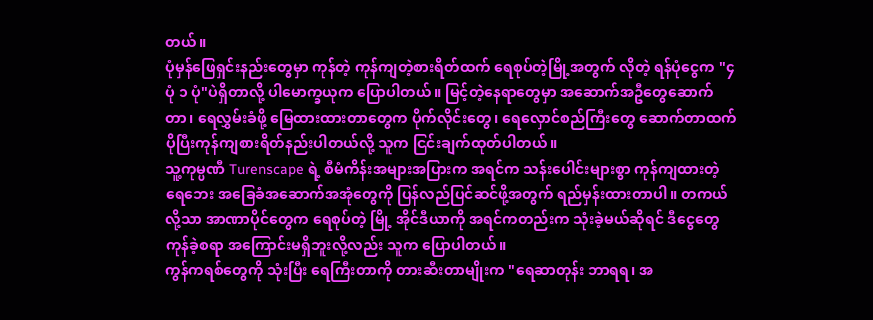တယ်။
ပုံမှန်ဖြေရှင်းနည်းတွေမှာ ကုန်တဲ့ ကုန်ကျတဲ့စားရိတ်ထက် ရေစုပ်တဲ့မြို့အတွက် လိုတဲ့ ရန်ပုံငွေက "၄ ပုံ ၁ ပုံ"ပဲရှိတာလို့ ပါမောက္ခယုက ပြောပါတယ်။ မြင့်တဲ့နေရာတွေမှာ အဆောက်အဦတွေဆောက်တာ၊ ရေလွှမ်းခံဖို့ မြေထားထားတာတွေက ပိုက်လိုင်းတွေ၊ ရေလှောင်စည်ကြီးတွေ ဆောက်တာထက် ပိုပြီးကုန်ကျစားရိတ်နည်းပါတယ်လို့ သူက ငြင်းချက်ထုတ်ပါတယ်။
သူ့ကုမ္ပဏီ Turenscape ရဲ့ စီမံကိန်းအများအပြားက အရင်က သန်းပေါင်းများစွာ ကုန်ကျထားတဲ့ ရေဘေး အခြေခံအဆောက်အအုံတွေကို ပြန်လည်ပြင်ဆင်ဖို့အတွက် ရည်မှန်းထားတာပါ။ တကယ်လို့သာ အာဏာပိုင်တွေက ရေစုပ်တဲ့ မြို့ အိုင်ဒီယာကို အရင်ကတည်းက သုံးခဲ့မယ်ဆိုရင် ဒီငွေတွေ ကုန်ခဲ့စရာ အကြောင်းမရှိဘူးလို့လည်း သူက ပြောပါတယ်။
ကွန်ကရစ်တွေကို သုံးပြီး ရေကြီးတာကို တားဆီးတာမျိုးက "ရေဆာတုန်း ဘာရရ၊ အ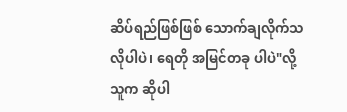ဆိပ်ရည်ဖြစ်ဖြစ် သောက်ချလိုက်သလိုပါပဲ၊ ရေတို အမြင်တခု ပါပဲ"လို့ သူက ဆိုပါ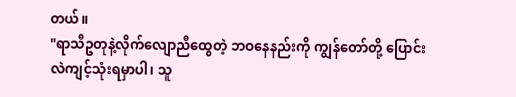တယ်။
"ရာသီဥတုနဲ့လိုက်လျောညီထွေတဲ့ ဘဝနေနည်းကို ကျွန်တော်တို့ ပြောင်းလဲကျင့်သုံးရမှာပါ၊ သူ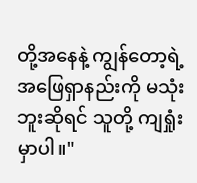တို့အနေနဲ့ ကျွန်တော့ရဲ့ အဖြေရှာနည်းကို မသုံးဘူးဆိုရင် သူတို့ ကျရှုံးမှာပါ။"